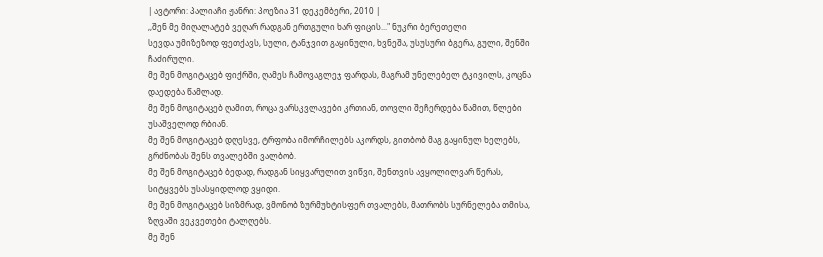| ავტორი: პალიაჩი ჟანრი: პოეზია 31 დეკემბერი, 2010 |
,,შენ მე მიღალატებ ვეღარ რადგან ერთგული ხარ ფიცის..." ნუკრი ბერეთელი
სევდა უმიზეზოდ ფეთქავს, სული, ტანჯვით გაყინული, ხვნეშა, უსუსური ბგერა, გული, შენში ჩაძირული.
მე შენ მოგიტაცებ ფიქრში, ღამეს ჩამოვაგლეჯ ფარდას, მაგრამ უნელებელ ტკივილს, კოცნა დაედება წამლად.
მე შენ მოგიტაცებ ღამით, როცა ვარსკვლავები კრთიან, თოვლი შეჩერდება წამით, წლები უსაშველოდ რბიან.
მე შენ მოგიტაცებ დღესვე, ტრფობა იმორჩილებს აკორდს, გითბობ მაგ გაყინულ ხელებს, გრძნობას შენს თვალებში ვალბობ.
მე შენ მოგიტაცებ ბედად, რადგან სიყვარულით ვიწვი, შენთვის ავყოლილვარ წერას, სიტყვებს უსასყიდლოდ ვყიდი.
მე შენ მოგიტაცებ სიზმრად, ვმონობ ზურმუხტისფერ თვალებს, მათრობს სურნელება თმისა, ზღვაში ვეკვეთები ტალღებს.
მე შენ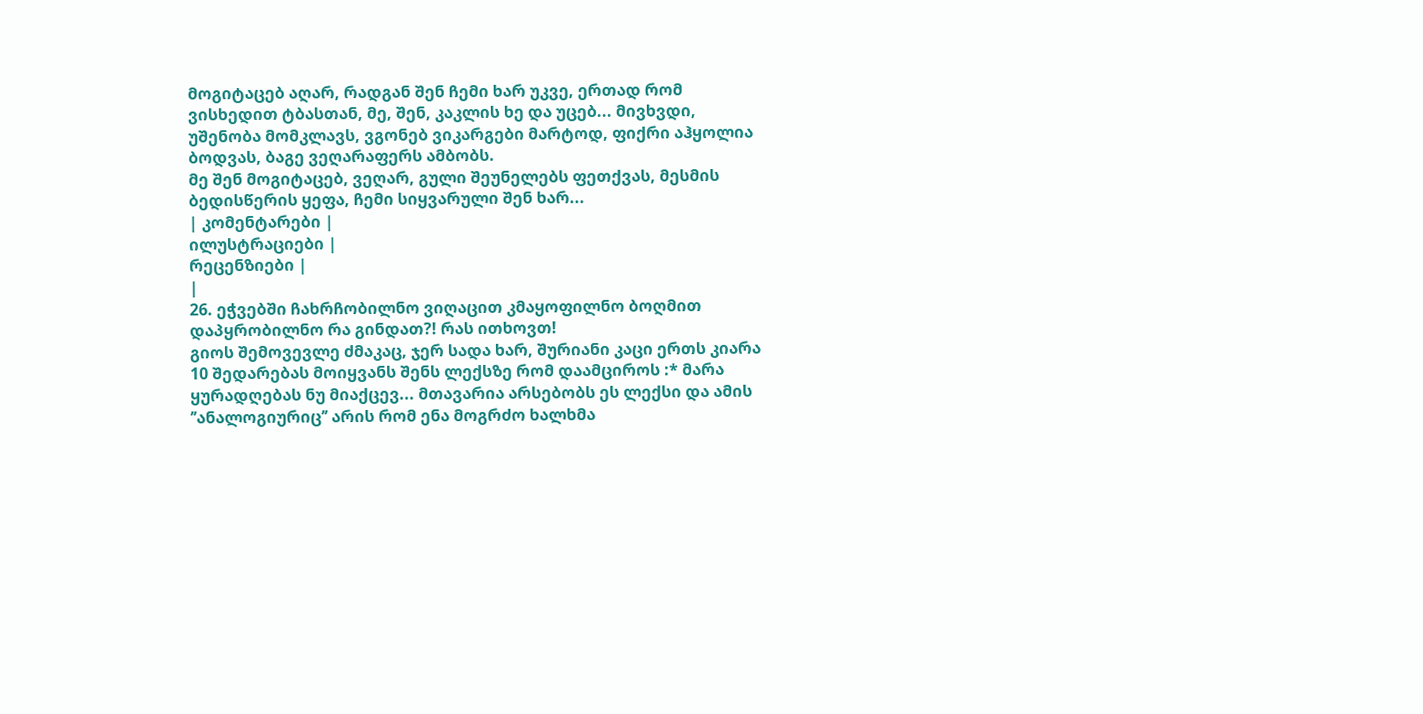მოგიტაცებ აღარ, რადგან შენ ჩემი ხარ უკვე, ერთად რომ ვისხედით ტბასთან, მე, შენ, კაკლის ხე და უცებ... მივხვდი, უშენობა მომკლავს, ვგონებ ვიკარგები მარტოდ, ფიქრი აჰყოლია ბოდვას, ბაგე ვეღარაფერს ამბობს.
მე შენ მოგიტაცებ, ვეღარ, გული შეუნელებს ფეთქვას, მესმის ბედისწერის ყეფა, ჩემი სიყვარული შენ ხარ...
| კომენტარები |
ილუსტრაციები |
რეცენზიები |
|
26. ეჭვებში ჩახრჩობილნო ვიღაცით კმაყოფილნო ბოღმით დაპყრობილნო რა გინდათ?! რას ითხოვთ!
გიოს შემოვევლე ძმაკაც, ჯერ სადა ხარ, შურიანი კაცი ერთს კიარა 10 შედარებას მოიყვანს შენს ლექსზე რომ დაამციროს :* მარა ყურადღებას ნუ მიაქცევ... მთავარია არსებობს ეს ლექსი და ამის ’’ანალოგიურიც’’ არის რომ ენა მოგრძო ხალხმა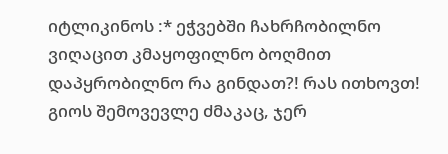იტლიკინოს :* ეჭვებში ჩახრჩობილნო ვიღაცით კმაყოფილნო ბოღმით დაპყრობილნო რა გინდათ?! რას ითხოვთ!
გიოს შემოვევლე ძმაკაც, ჯერ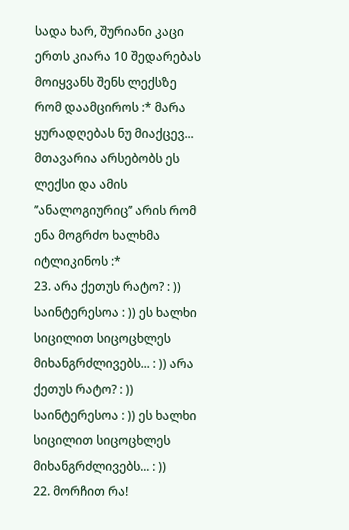სადა ხარ, შურიანი კაცი ერთს კიარა 10 შედარებას მოიყვანს შენს ლექსზე რომ დაამციროს :* მარა ყურადღებას ნუ მიაქცევ... მთავარია არსებობს ეს ლექსი და ამის ’’ანალოგიურიც’’ არის რომ ენა მოგრძო ხალხმა იტლიკინოს :*
23. არა ქეთუს რატო? : )) საინტერესოა : )) ეს ხალხი სიცილით სიცოცხლეს მიხანგრძლივებს... : )) არა ქეთუს რატო? : )) საინტერესოა : )) ეს ხალხი სიცილით სიცოცხლეს მიხანგრძლივებს... : ))
22. მორჩით რა!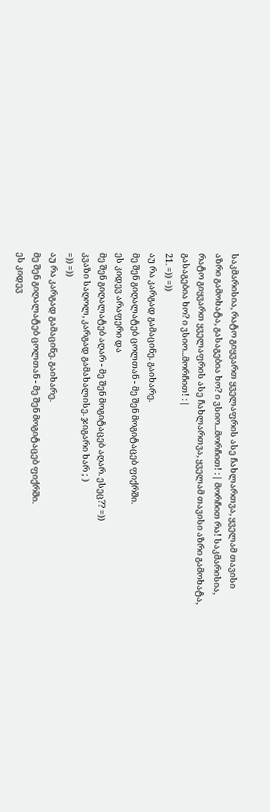საკმარისია, რატო გიყვართ ყველაფრის ასე ჩახლართვა, ყველამ თავისი აზრი გამოხატა, გასაგებია ხო? ი ვსიო...მორჩით! :| მორჩით რა! საკმარისია, რატო გიყვართ ყველაფრის ასე ჩახლართვა, ყველამ თავისი აზრი გამოხატა, გასაგებია ხო? ი ვსიო...მორჩით! :|
21. =)) =))
აუ რა კარგად გამაცინე. გაიხარე.
მე შენ გიღალატებ ცოლთან - მე შენ მოგიტაცებ ფიქრში.
ეს კიდევ არაფერი და
მე შენ გიღალატებ აღარ - მე შენ მოგიტაცებ აღარ. ესეც?? =))
კვაზი საღოლ, კარგად გამახალისე. ჯიგარი ხარ ; )
=)) =))
აუ რა კარგად გამაცინე. გაიხარე.
მე შენ გიღალატებ ცოლთან - მე შენ მოგიტაცებ ფიქრში.
ეს კიდევ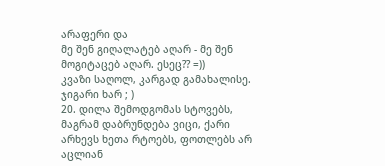არაფერი და
მე შენ გიღალატებ აღარ - მე შენ მოგიტაცებ აღარ. ესეც?? =))
კვაზი საღოლ, კარგად გამახალისე. ჯიგარი ხარ ; )
20. დილა შემოდგომას სტოვებს, მაგრამ დაბრუნდება ვიცი, ქარი არხევს ხეთა რტოებს, ფოთლებს არ აცლიან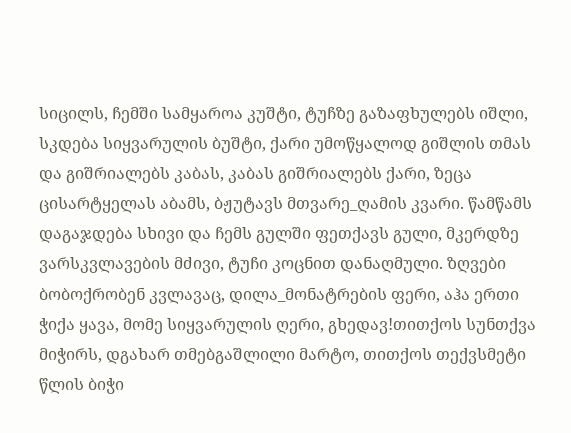სიცილს, ჩემში სამყაროა კუშტი, ტუჩზე გაზაფხულებს იშლი, სკდება სიყვარულის ბუშტი, ქარი უმოწყალოდ გიშლის თმას და გიშრიალებს კაბას, კაბას გიშრიალებს ქარი, ზეცა ცისარტყელას აბამს, ბჟუტავს მთვარე_ღამის კვარი. წამწამს დაგაჯდება სხივი და ჩემს გულში ფეთქავს გული, მკერდზე ვარსკვლავების მძივი, ტუჩი კოცნით დანაღმული. ზღვები ბობოქრობენ კვლავაც, დილა_მონატრების ფერი, აჰა ერთი ჭიქა ყავა, მომე სიყვარულის ღერი, გხედავ!თითქოს სუნთქვა მიჭირს, დგახარ თმებგაშლილი მარტო, თითქოს თექვსმეტი წლის ბიჭი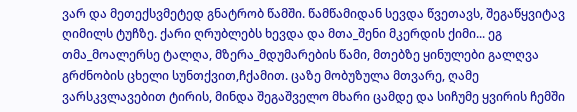ვარ და მეთექსვმეტედ გნატრობ წამში. წამწამიდან სევდა წვეთავს, შეგაწყვიტავ ღიმილს ტუჩზე. ქარი ღრუბლებს ხევდა და მთა_შენი მკერდის ქიმი... ეგ თმა_მოალერსე ტალღა, მზერა_მდუმარების წამი, მთებზე ყინულები გალღვა გრძნობის ცხელი სუნთქვით,ჩქამით. ცაზე მობუზულა მთვარე, ღამე ვარსკვლავებით ტირის, მინდა შეგაშველო მხარი ცამდე და სიჩუმე ყვირის ჩემში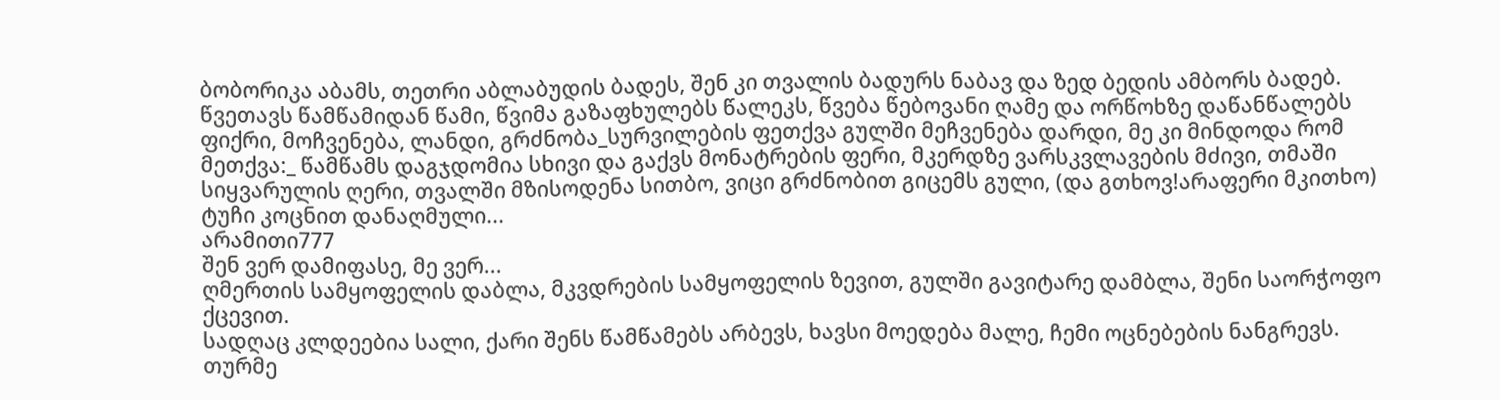ბობორიკა აბამს, თეთრი აბლაბუდის ბადეს, შენ კი თვალის ბადურს ნაბავ და ზედ ბედის ამბორს ბადებ. წვეთავს წამწამიდან წამი, წვიმა გაზაფხულებს წალეკს, წვება წებოვანი ღამე და ორწოხზე დაწანწალებს ფიქრი, მოჩვენება, ლანდი, გრძნობა_სურვილების ფეთქვა გულში მეჩვენება დარდი, მე კი მინდოდა რომ მეთქვა:_ წამწამს დაგჯდომია სხივი და გაქვს მონატრების ფერი, მკერდზე ვარსკვლავების მძივი, თმაში სიყვარულის ღერი, თვალში მზისოდენა სითბო, ვიცი გრძნობით გიცემს გული, (და გთხოვ!არაფერი მკითხო) ტუჩი კოცნით დანაღმული...
არამითი777
შენ ვერ დამიფასე, მე ვერ...
ღმერთის სამყოფელის დაბლა, მკვდრების სამყოფელის ზევით, გულში გავიტარე დამბლა, შენი საორჭოფო ქცევით.
სადღაც კლდეებია სალი, ქარი შენს წამწამებს არბევს, ხავსი მოედება მალე, ჩემი ოცნებების ნანგრევს.
თურმე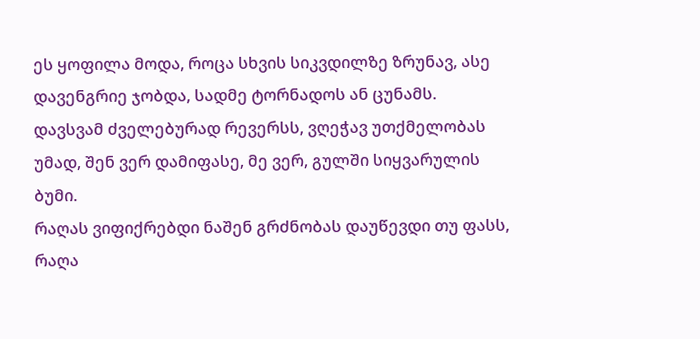ეს ყოფილა მოდა, როცა სხვის სიკვდილზე ზრუნავ, ასე დავენგრიე ჯობდა, სადმე ტორნადოს ან ცუნამს.
დავსვამ ძველებურად რევერსს, ვღეჭავ უთქმელობას უმად, შენ ვერ დამიფასე, მე ვერ, გულში სიყვარულის ბუმი.
რაღას ვიფიქრებდი ნაშენ გრძნობას დაუწევდი თუ ფასს, რაღა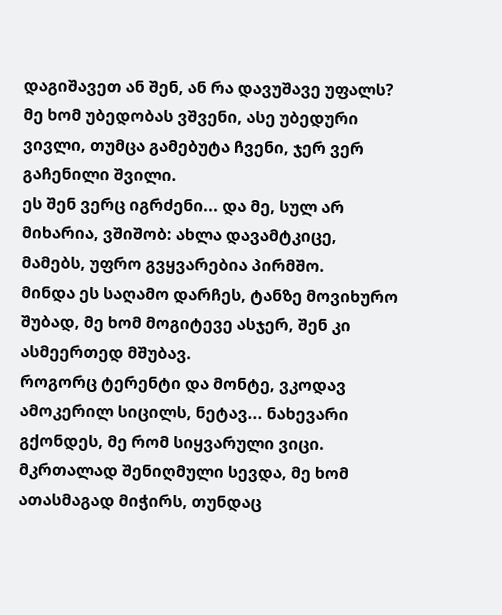დაგიშავეთ ან შენ, ან რა დავუშავე უფალს?
მე ხომ უბედობას ვშვენი, ასე უბედური ვივლი, თუმცა გამებუტა ჩვენი, ჯერ ვერ გაჩენილი შვილი.
ეს შენ ვერც იგრძენი... და მე, სულ არ მიხარია, ვშიშობ: ახლა დავამტკიცე, მამებს, უფრო გვყვარებია პირმშო.
მინდა ეს საღამო დარჩეს, ტანზე მოვიხურო შუბად, მე ხომ მოგიტევე ასჯერ, შენ კი ასმეერთედ მშუბავ.
როგორც ტერენტი და მონტე, ვკოდავ ამოკერილ სიცილს, ნეტავ... ნახევარი გქონდეს, მე რომ სიყვარული ვიცი.
მკრთალად შენიღმული სევდა, მე ხომ ათასმაგად მიჭირს, თუნდაც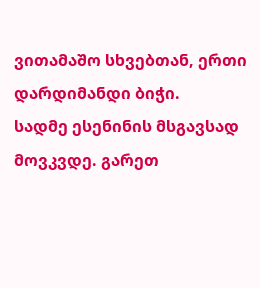ვითამაშო სხვებთან, ერთი დარდიმანდი ბიჭი.
სადმე ესენინის მსგავსად მოვკვდე. გარეთ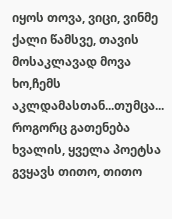იყოს თოვა, ვიცი, ვინმე ქალი წამსვე, თავის მოსაკლავად მოვა
ხო,ჩემს აკლდამასთან...თუმცა... როგორც გათენება ხვალის, ყველა პოეტსა გვყავს თითო, თითო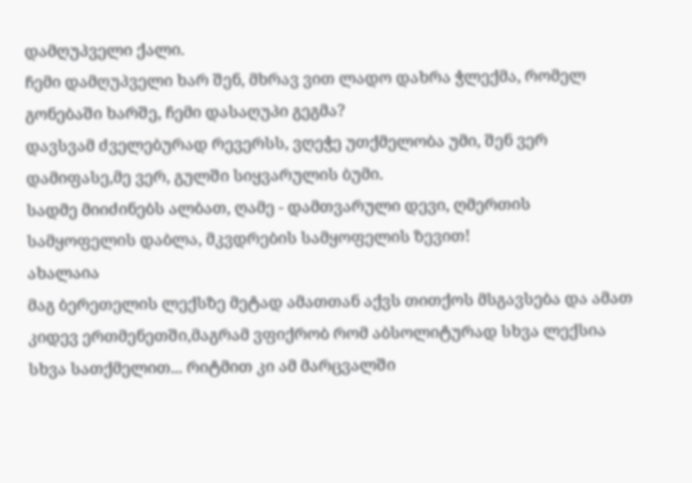დამღუპველი ქალი.
ჩემი დამღუპველი ხარ შენ, მხრავ ვით ლადო დახრა ჭლექმა, რომელ გონებაში ხარშე, ჩემი დასაღუპი გეგმა?
დავსვამ ძველებურად რევერსს, ვღეჭე უთქმელობა უმი, შენ ვერ დამიფასე,მე ვერ, გულში სიყვარულის ბუმი.
სადმე მიიძინებს ალბათ, ღამე - დამთვარული დევი, ღმერთის სამყოფელის დაბლა, მკვდრების სამყოფელის ზევით!
ახალაია
მაგ ბერეთელის ლექსზე მეტად ამათთან აქვს თითქოს მსგავსება და ამათ კიდევ ერთმენეთში,მაგრამ ვფიქრობ რომ აბსოლიტურად სხვა ლექსია სხვა სათქმელით... რიტმით კი ამ მარცვალში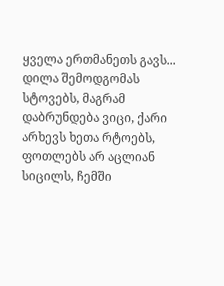ყველა ერთმანეთს გავს... დილა შემოდგომას სტოვებს, მაგრამ დაბრუნდება ვიცი, ქარი არხევს ხეთა რტოებს, ფოთლებს არ აცლიან სიცილს, ჩემში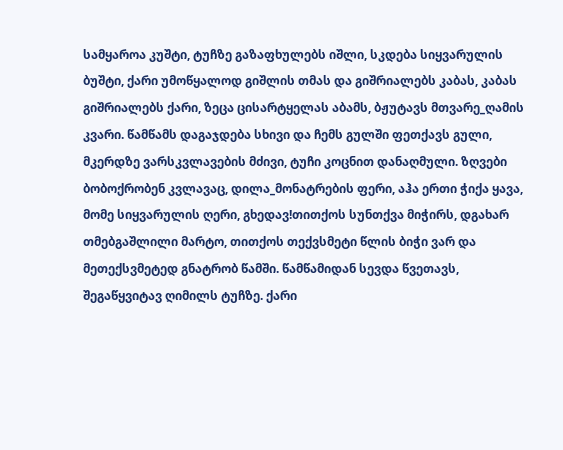სამყაროა კუშტი, ტუჩზე გაზაფხულებს იშლი, სკდება სიყვარულის ბუშტი, ქარი უმოწყალოდ გიშლის თმას და გიშრიალებს კაბას, კაბას გიშრიალებს ქარი, ზეცა ცისარტყელას აბამს, ბჟუტავს მთვარე_ღამის კვარი. წამწამს დაგაჯდება სხივი და ჩემს გულში ფეთქავს გული, მკერდზე ვარსკვლავების მძივი, ტუჩი კოცნით დანაღმული. ზღვები ბობოქრობენ კვლავაც, დილა_მონატრების ფერი, აჰა ერთი ჭიქა ყავა, მომე სიყვარულის ღერი, გხედავ!თითქოს სუნთქვა მიჭირს, დგახარ თმებგაშლილი მარტო, თითქოს თექვსმეტი წლის ბიჭი ვარ და მეთექსვმეტედ გნატრობ წამში. წამწამიდან სევდა წვეთავს, შეგაწყვიტავ ღიმილს ტუჩზე. ქარი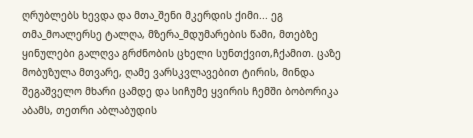ღრუბლებს ხევდა და მთა_შენი მკერდის ქიმი... ეგ თმა_მოალერსე ტალღა, მზერა_მდუმარების წამი, მთებზე ყინულები გალღვა გრძნობის ცხელი სუნთქვით,ჩქამით. ცაზე მობუზულა მთვარე, ღამე ვარსკვლავებით ტირის, მინდა შეგაშველო მხარი ცამდე და სიჩუმე ყვირის ჩემში ბობორიკა აბამს, თეთრი აბლაბუდის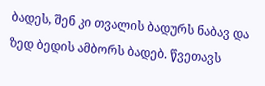ბადეს, შენ კი თვალის ბადურს ნაბავ და ზედ ბედის ამბორს ბადებ. წვეთავს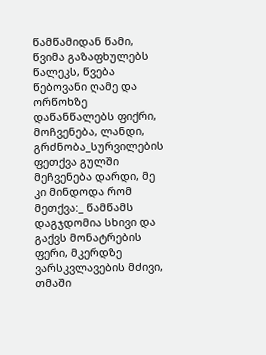წამწამიდან წამი, წვიმა გაზაფხულებს წალეკს, წვება წებოვანი ღამე და ორწოხზე დაწანწალებს ფიქრი, მოჩვენება, ლანდი, გრძნობა_სურვილების ფეთქვა გულში მეჩვენება დარდი, მე კი მინდოდა რომ მეთქვა:_ წამწამს დაგჯდომია სხივი და გაქვს მონატრების ფერი, მკერდზე ვარსკვლავების მძივი, თმაში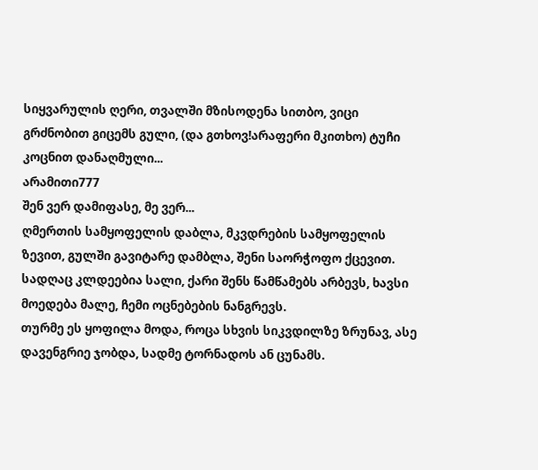სიყვარულის ღერი, თვალში მზისოდენა სითბო, ვიცი გრძნობით გიცემს გული, (და გთხოვ!არაფერი მკითხო) ტუჩი კოცნით დანაღმული...
არამითი777
შენ ვერ დამიფასე, მე ვერ...
ღმერთის სამყოფელის დაბლა, მკვდრების სამყოფელის ზევით, გულში გავიტარე დამბლა, შენი საორჭოფო ქცევით.
სადღაც კლდეებია სალი, ქარი შენს წამწამებს არბევს, ხავსი მოედება მალე, ჩემი ოცნებების ნანგრევს.
თურმე ეს ყოფილა მოდა, როცა სხვის სიკვდილზე ზრუნავ, ასე დავენგრიე ჯობდა, სადმე ტორნადოს ან ცუნამს.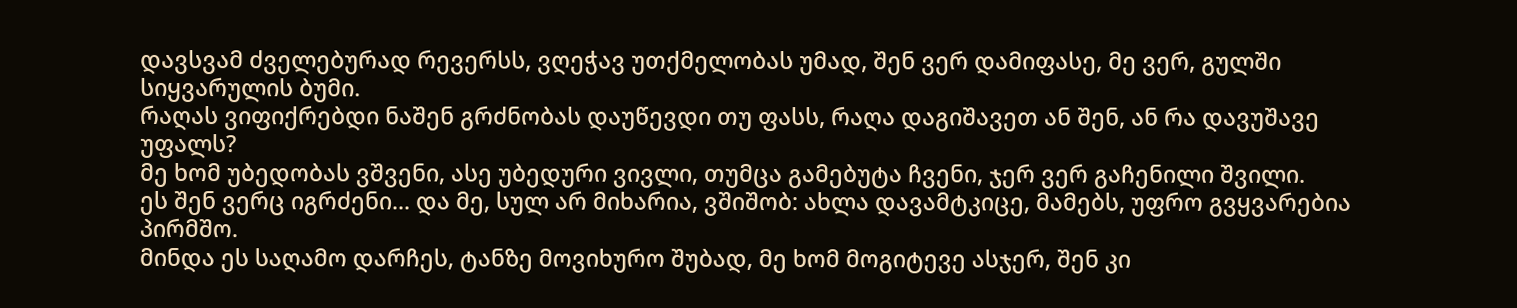დავსვამ ძველებურად რევერსს, ვღეჭავ უთქმელობას უმად, შენ ვერ დამიფასე, მე ვერ, გულში სიყვარულის ბუმი.
რაღას ვიფიქრებდი ნაშენ გრძნობას დაუწევდი თუ ფასს, რაღა დაგიშავეთ ან შენ, ან რა დავუშავე უფალს?
მე ხომ უბედობას ვშვენი, ასე უბედური ვივლი, თუმცა გამებუტა ჩვენი, ჯერ ვერ გაჩენილი შვილი.
ეს შენ ვერც იგრძენი... და მე, სულ არ მიხარია, ვშიშობ: ახლა დავამტკიცე, მამებს, უფრო გვყვარებია პირმშო.
მინდა ეს საღამო დარჩეს, ტანზე მოვიხურო შუბად, მე ხომ მოგიტევე ასჯერ, შენ კი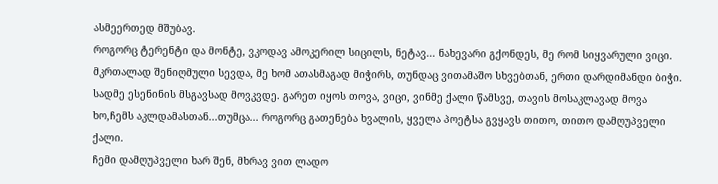ასმეერთედ მშუბავ.
როგორც ტერენტი და მონტე, ვკოდავ ამოკერილ სიცილს, ნეტავ... ნახევარი გქონდეს, მე რომ სიყვარული ვიცი.
მკრთალად შენიღმული სევდა, მე ხომ ათასმაგად მიჭირს, თუნდაც ვითამაშო სხვებთან, ერთი დარდიმანდი ბიჭი.
სადმე ესენინის მსგავსად მოვკვდე. გარეთ იყოს თოვა, ვიცი, ვინმე ქალი წამსვე, თავის მოსაკლავად მოვა
ხო,ჩემს აკლდამასთან...თუმცა... როგორც გათენება ხვალის, ყველა პოეტსა გვყავს თითო, თითო დამღუპველი ქალი.
ჩემი დამღუპველი ხარ შენ, მხრავ ვით ლადო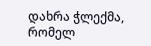დახრა ჭლექმა, რომელ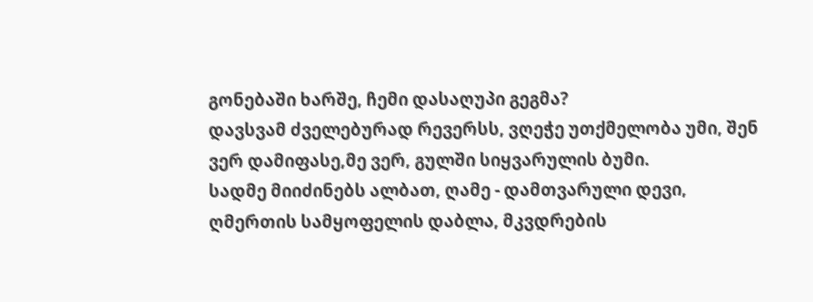გონებაში ხარშე, ჩემი დასაღუპი გეგმა?
დავსვამ ძველებურად რევერსს, ვღეჭე უთქმელობა უმი, შენ ვერ დამიფასე,მე ვერ, გულში სიყვარულის ბუმი.
სადმე მიიძინებს ალბათ, ღამე - დამთვარული დევი, ღმერთის სამყოფელის დაბლა, მკვდრების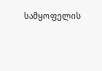სამყოფელის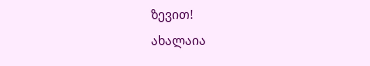ზევით!
ახალაია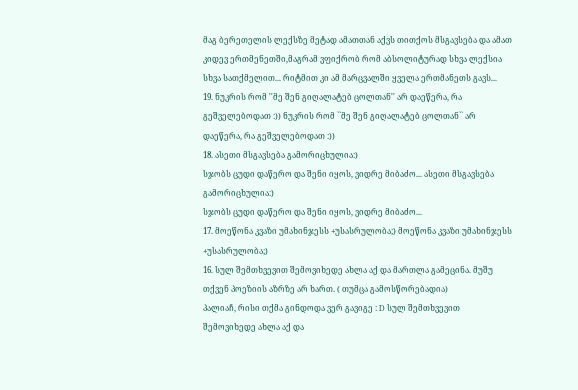მაგ ბერეთელის ლექსზე მეტად ამათთან აქვს თითქოს მსგავსება და ამათ კიდევ ერთმენეთში,მაგრამ ვფიქრობ რომ აბსოლიტურად სხვა ლექსია სხვა სათქმელით... რიტმით კი ამ მარცვალში ყველა ერთმანეთს გავს...
19. ნუკრის რომ ''მე შენ გიღალატებ ცოლთან'' არ დაეწერა, რა გეშველებოდათ :)) ნუკრის რომ ``მე შენ გიღალატებ ცოლთან`` არ დაეწერა, რა გეშველებოდათ :))
18. ასეთი მსგავსება გამორიცხულია:)
სჯობს ცუდი დაწერო და შენი იყოს, ვიდრე მიბაძო... ასეთი მსგავსება გამორიცხულია:)
სჯობს ცუდი დაწერო და შენი იყოს, ვიდრე მიბაძო...
17. მოეწონა კვაზი უმახინჯესს +უსასრულობა;) მოეწონა კვაზი უმახინჯესს +უსასრულობა;)
16. სულ შემთხვევით შემოვიხედე ახლა აქ და მართლა გამეცინა. მუშუ თქვენ პოეზიის აზრზე არ ხართ. ( თუმცა გამოსწორებადია)
პალიაჩ, რისი თქმა გინდოდა ვერ გავიგე : D სულ შემთხვევით შემოვიხედე ახლა აქ და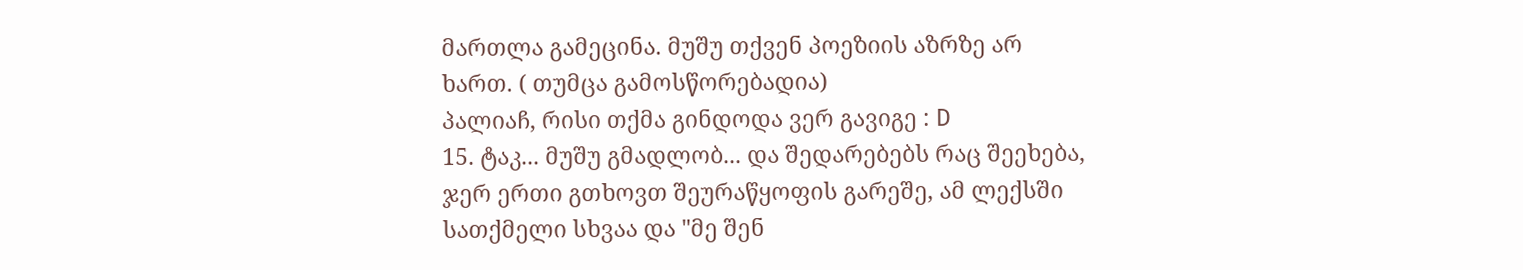მართლა გამეცინა. მუშუ თქვენ პოეზიის აზრზე არ ხართ. ( თუმცა გამოსწორებადია)
პალიაჩ, რისი თქმა გინდოდა ვერ გავიგე : D
15. ტაკ... მუშუ გმადლობ... და შედარებებს რაც შეეხება, ჯერ ერთი გთხოვთ შეურაწყოფის გარეშე, ამ ლექსში სათქმელი სხვაა და "მე შენ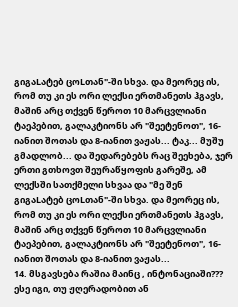გიგაLატებ ცოLთან"-ში სხვა. და მეორეც ის, რომ თუ კი ეს ორი ლექსი ერთმანეთს ჰგავს, მაშინ არც თქვენ წეროთ 10 მარცვლიანი ტაეპებით, გალაკტიონს არ "შეეტენოთ", 16-იანით შოთას და 8-იანით ვაჟას... ტაკ... მუშუ გმადლობ... და შედარებებს რაც შეეხება, ჯერ ერთი გთხოვთ შეურაწყოფის გარეშე, ამ ლექსში სათქმელი სხვაა და "მე შენ გიგაLატებ ცოLთან"-ში სხვა. და მეორეც ის, რომ თუ კი ეს ორი ლექსი ერთმანეთს ჰგავს, მაშინ არც თქვენ წეროთ 10 მარცვლიანი ტაეპებით, გალაკტიონს არ "შეეტენოთ", 16-იანით შოთას და 8-იანით ვაჟას...
14. მსგავსება რაშია მაინც , ინტონაციაში??? ესე იგი, თუ ჟღერადობით ან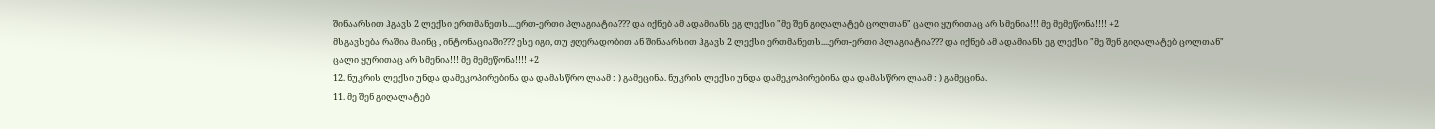შინაარსით ჰგავს 2 ლექსი ერთმანეთს....ერთ-ერთი პლაგიატია??? და იქნებ ამ ადამიანს ეგ ლექსი "მე შენ გიღალატებ ცოლთან" ცალი ყურითაც არ სმენია!!! მე მემეწონა!!!! +2
მსგავსება რაშია მაინც , ინტონაციაში??? ესე იგი, თუ ჟღერადობით ან შინაარსით ჰგავს 2 ლექსი ერთმანეთს....ერთ-ერთი პლაგიატია??? და იქნებ ამ ადამიანს ეგ ლექსი "მე შენ გიღალატებ ცოლთან" ცალი ყურითაც არ სმენია!!! მე მემეწონა!!!! +2
12. ნუკრის ლექსი უნდა დამეკოპირებინა და დამასწრო ლაამ : ) გამეცინა. ნუკრის ლექსი უნდა დამეკოპირებინა და დამასწრო ლაამ : ) გამეცინა.
11. მე შენ გიღალატებ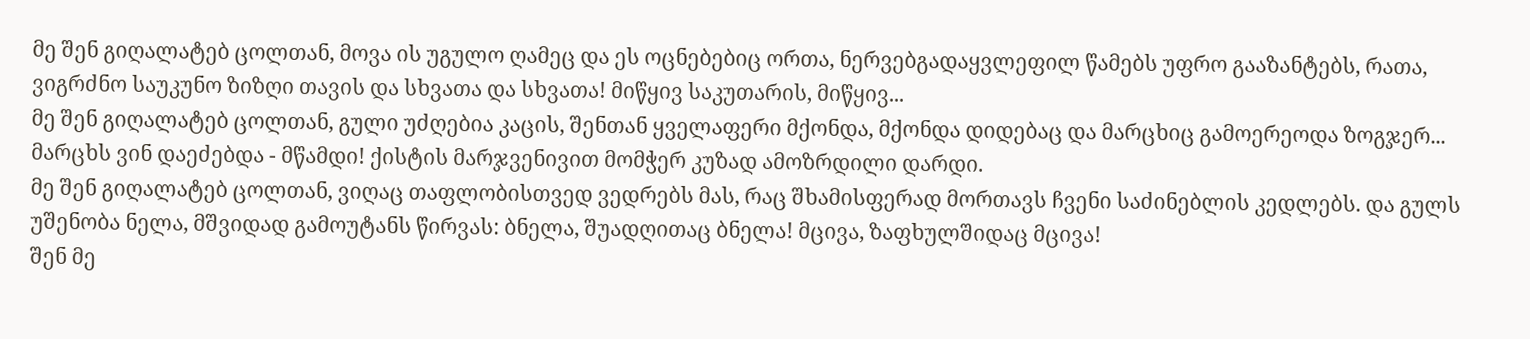მე შენ გიღალატებ ცოლთან, მოვა ის უგულო ღამეც და ეს ოცნებებიც ორთა, ნერვებგადაყვლეფილ წამებს უფრო გააზანტებს, რათა, ვიგრძნო საუკუნო ზიზღი თავის და სხვათა და სხვათა! მიწყივ საკუთარის, მიწყივ...
მე შენ გიღალატებ ცოლთან, გული უძღებია კაცის, შენთან ყველაფერი მქონდა, მქონდა დიდებაც და მარცხიც გამოერეოდა ზოგჯერ... მარცხს ვინ დაეძებდა - მწამდი! ქისტის მარჯვენივით მომჭერ კუზად ამოზრდილი დარდი.
მე შენ გიღალატებ ცოლთან, ვიღაც თაფლობისთვედ ვედრებს მას, რაც შხამისფერად მორთავს ჩვენი საძინებლის კედლებს. და გულს უშენობა ნელა, მშვიდად გამოუტანს წირვას: ბნელა, შუადღითაც ბნელა! მცივა, ზაფხულშიდაც მცივა!
შენ მე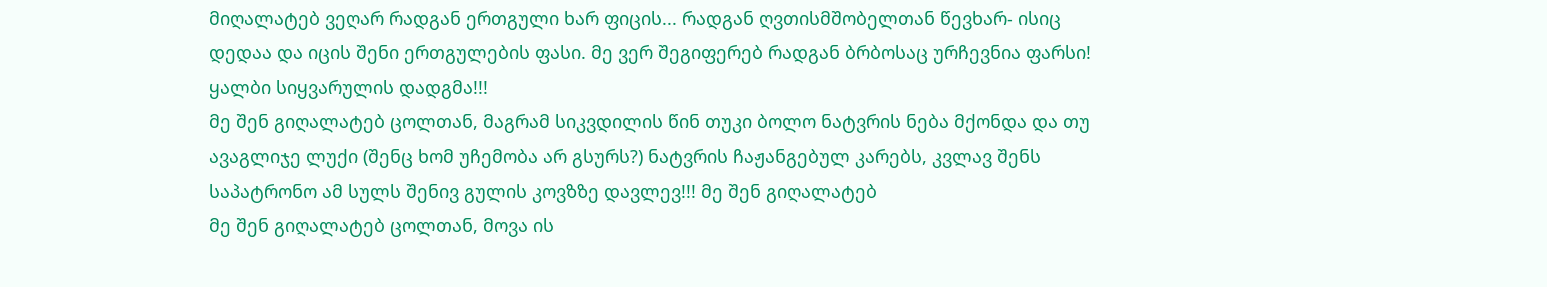მიღალატებ ვეღარ რადგან ერთგული ხარ ფიცის... რადგან ღვთისმშობელთან წევხარ- ისიც დედაა და იცის შენი ერთგულების ფასი. მე ვერ შეგიფერებ რადგან ბრბოსაც ურჩევნია ფარსი! ყალბი სიყვარულის დადგმა!!!
მე შენ გიღალატებ ცოლთან, მაგრამ სიკვდილის წინ თუკი ბოლო ნატვრის ნება მქონდა და თუ ავაგლიჯე ლუქი (შენც ხომ უჩემობა არ გსურს?) ნატვრის ჩაჟანგებულ კარებს, კვლავ შენს საპატრონო ამ სულს შენივ გულის კოვზზე დავლევ!!! მე შენ გიღალატებ
მე შენ გიღალატებ ცოლთან, მოვა ის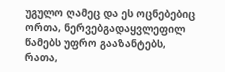უგულო ღამეც და ეს ოცნებებიც ორთა, ნერვებგადაყვლეფილ წამებს უფრო გააზანტებს, რათა,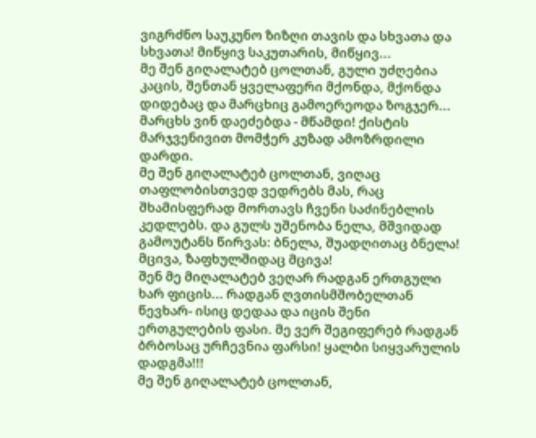ვიგრძნო საუკუნო ზიზღი თავის და სხვათა და სხვათა! მიწყივ საკუთარის, მიწყივ...
მე შენ გიღალატებ ცოლთან, გული უძღებია კაცის, შენთან ყველაფერი მქონდა, მქონდა დიდებაც და მარცხიც გამოერეოდა ზოგჯერ... მარცხს ვინ დაეძებდა - მწამდი! ქისტის მარჯვენივით მომჭერ კუზად ამოზრდილი დარდი.
მე შენ გიღალატებ ცოლთან, ვიღაც თაფლობისთვედ ვედრებს მას, რაც შხამისფერად მორთავს ჩვენი საძინებლის კედლებს. და გულს უშენობა ნელა, მშვიდად გამოუტანს წირვას: ბნელა, შუადღითაც ბნელა! მცივა, ზაფხულშიდაც მცივა!
შენ მე მიღალატებ ვეღარ რადგან ერთგული ხარ ფიცის... რადგან ღვთისმშობელთან წევხარ- ისიც დედაა და იცის შენი ერთგულების ფასი. მე ვერ შეგიფერებ რადგან ბრბოსაც ურჩევნია ფარსი! ყალბი სიყვარულის დადგმა!!!
მე შენ გიღალატებ ცოლთან,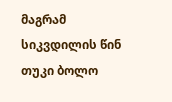მაგრამ სიკვდილის წინ თუკი ბოლო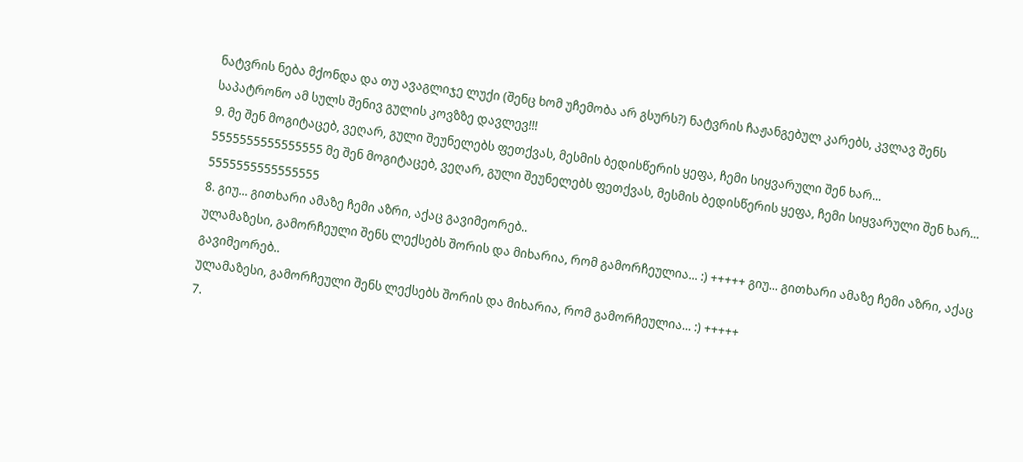ნატვრის ნება მქონდა და თუ ავაგლიჯე ლუქი (შენც ხომ უჩემობა არ გსურს?) ნატვრის ჩაჟანგებულ კარებს, კვლავ შენს საპატრონო ამ სულს შენივ გულის კოვზზე დავლევ!!!
9. მე შენ მოგიტაცებ, ვეღარ, გული შეუნელებს ფეთქვას, მესმის ბედისწერის ყეფა, ჩემი სიყვარული შენ ხარ...
5555555555555555 მე შენ მოგიტაცებ, ვეღარ, გული შეუნელებს ფეთქვას, მესმის ბედისწერის ყეფა, ჩემი სიყვარული შენ ხარ...
5555555555555555
8. გიუ... გითხარი ამაზე ჩემი აზრი, აქაც გავიმეორებ..
ულამაზესი, გამორჩეული შენს ლექსებს შორის და მიხარია, რომ გამორჩეულია... :) +++++ გიუ... გითხარი ამაზე ჩემი აზრი, აქაც გავიმეორებ..
ულამაზესი, გამორჩეული შენს ლექსებს შორის და მიხარია, რომ გამორჩეულია... :) +++++
7.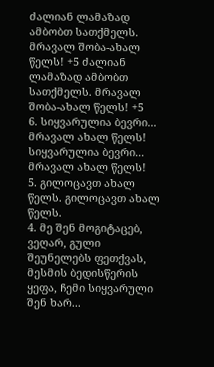ძალიან ლამაზად ამბობთ სათქმელს. მრავალ შობა-ახალ წელს! +5 ძალიან ლამაზად ამბობთ სათქმელს. მრავალ შობა-ახალ წელს! +5
6. სიყვარულია ბევრი... მრავალ ახალ წელს! სიყვარულია ბევრი... მრავალ ახალ წელს!
5. გილოცავთ ახალ წელს. გილოცავთ ახალ წელს.
4. მე შენ მოგიტაცებ, ვეღარ, გული შეუნელებს ფეთქვას, მესმის ბედისწერის ყეფა, ჩემი სიყვარული შენ ხარ...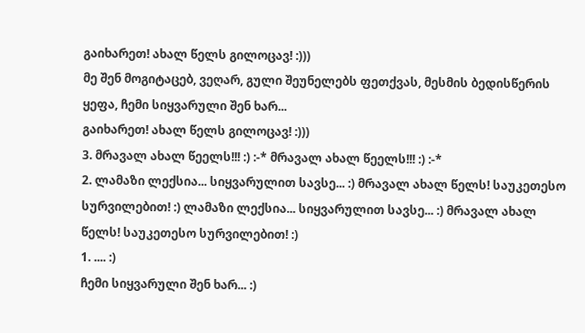გაიხარეთ! ახალ წელს გილოცავ! :)))
მე შენ მოგიტაცებ, ვეღარ, გული შეუნელებს ფეთქვას, მესმის ბედისწერის ყეფა, ჩემი სიყვარული შენ ხარ...
გაიხარეთ! ახალ წელს გილოცავ! :)))
3. მრავალ ახალ წეელს!!! :) :-* მრავალ ახალ წეელს!!! :) :-*
2. ლამაზი ლექსია... სიყვარულით სავსე... :) მრავალ ახალ წელს! საუკეთესო სურვილებით! :) ლამაზი ლექსია... სიყვარულით სავსე... :) მრავალ ახალ წელს! საუკეთესო სურვილებით! :)
1. .... :)
ჩემი სიყვარული შენ ხარ... :)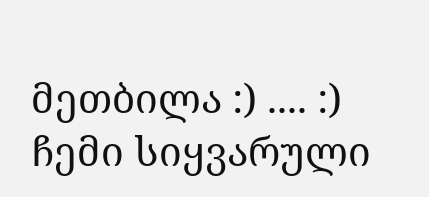მეთბილა :) .... :)
ჩემი სიყვარული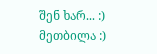შენ ხარ... :)
მეთბილა :)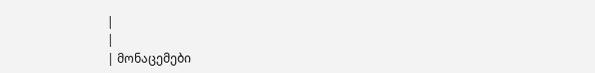|
|
| მონაცემები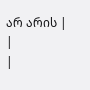არ არის |
|
|